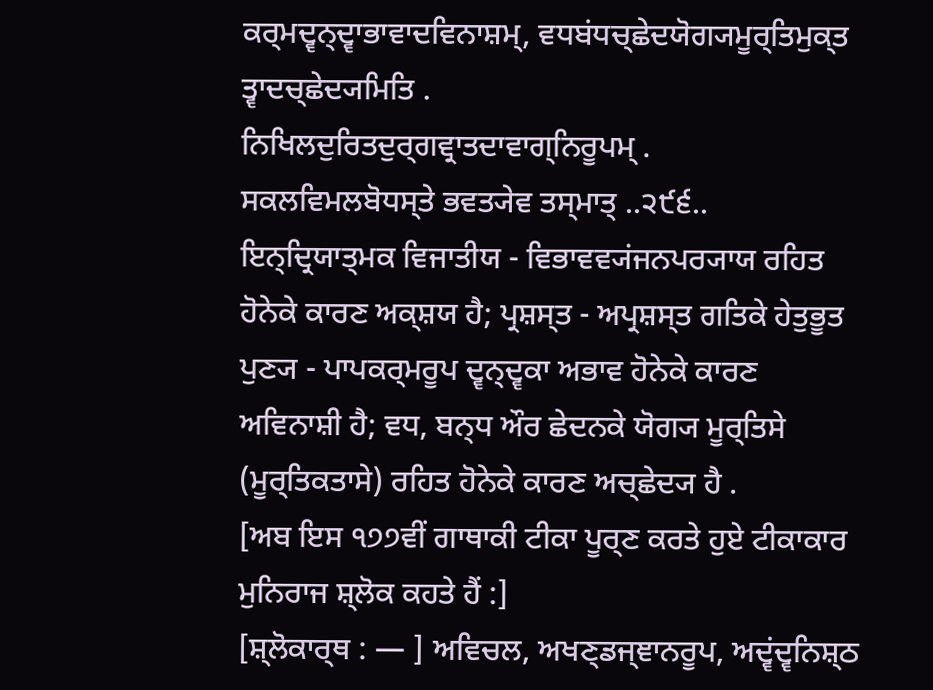ਕਰ੍ਮਦ੍ਵਨ੍ਦ੍ਵਾਭਾਵਾਦਵਿਨਾਸ਼ਮ੍, ਵਧਬਂਧਚ੍ਛੇਦਯੋਗ੍ਯਮੂਰ੍ਤਿਮੁਕ੍ਤ ਤ੍ਵਾਦਚ੍ਛੇਦ੍ਯਮਿਤਿ .
ਨਿਖਿਲਦੁਰਿਤਦੁਰ੍ਗਵ੍ਰਾਤਦਾਵਾਗ੍ਨਿਰੂਪਮ੍ .
ਸਕਲਵਿਮਲਬੋਧਸ੍ਤੇ ਭਵਤ੍ਯੇਵ ਤਸ੍ਮਾਤ੍ ..੨੯੬..
ਇਨ੍ਦ੍ਰਿਯਾਤ੍ਮਕ ਵਿਜਾਤੀਯ - ਵਿਭਾਵਵ੍ਯਂਜਨਪਰ੍ਯਾਯ ਰਹਿਤ ਹੋਨੇਕੇ ਕਾਰਣ ਅਕ੍ਸ਼ਯ ਹੈ; ਪ੍ਰਸ਼ਸ੍ਤ - ਅਪ੍ਰਸ਼ਸ੍ਤ ਗਤਿਕੇ ਹੇਤੁਭੂਤ ਪੁਣ੍ਯ - ਪਾਪਕਰ੍ਮਰੂਪ ਦ੍ਵਨ੍ਦ੍ਵਕਾ ਅਭਾਵ ਹੋਨੇਕੇ ਕਾਰਣ ਅਵਿਨਾਸ਼ੀ ਹੈ; ਵਧ, ਬਨ੍ਧ ਔਰ ਛੇਦਨਕੇ ਯੋਗ੍ਯ ਮੂਰ੍ਤਿਸੇ (ਮੂਰ੍ਤਿਕਤਾਸੇ) ਰਹਿਤ ਹੋਨੇਕੇ ਕਾਰਣ ਅਚ੍ਛੇਦ੍ਯ ਹੈ .
[ਅਬ ਇਸ ੧੭੭ਵੀਂ ਗਾਥਾਕੀ ਟੀਕਾ ਪੂਰ੍ਣ ਕਰਤੇ ਹੁਏ ਟੀਕਾਕਾਰ ਮੁਨਿਰਾਜ ਸ਼੍ਲੋਕ ਕਹਤੇ ਹੈਂ :]
[ਸ਼੍ਲੋਕਾਰ੍ਥ : — ] ਅਵਿਚਲ, ਅਖਣ੍ਡਜ੍ਞਾਨਰੂਪ, ਅਦ੍ਵਂਦ੍ਵਨਿਸ਼੍ਠ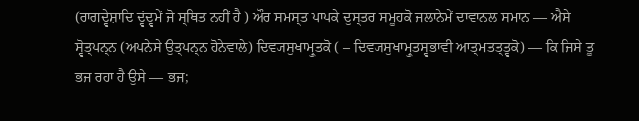(ਰਾਗਦ੍ਵੇਸ਼ਾਦਿ ਦ੍ਵਂਦ੍ਵਮੇਂ ਜੋ ਸ੍ਥਿਤ ਨਹੀਂ ਹੈ ) ਔਰ ਸਮਸ੍ਤ ਪਾਪਕੇ ਦੁਸ੍ਤਰ ਸਮੂਹਕੋ ਜਲਾਨੇਮੇਂ ਦਾਵਾਨਲ ਸਮਾਨ — ਐਸੇ ਸ੍ਵੋਤ੍ਪਨ੍ਨ (ਅਪਨੇਸੇ ਉਤ੍ਪਨ੍ਨ ਹੋਨੇਵਾਲੇ) ਦਿਵ੍ਯਸੁਖਾਮ੍ਰੁਤਕੋ ( – ਦਿਵ੍ਯਸੁਖਾਮ੍ਰੁਤਸ੍ਵਭਾਵੀ ਆਤ੍ਮਤਤ੍ਤ੍ਵਕੋ) — ਕਿ ਜਿਸੇ ਤੂ ਭਜ ਰਹਾ ਹੈ ਉਸੇ — ਭਜ;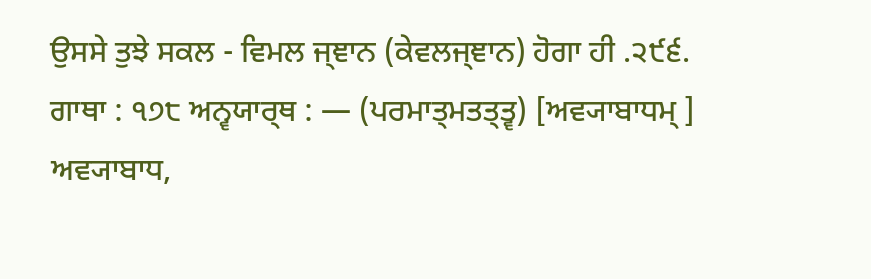ਉਸਸੇ ਤੁਝੇ ਸਕਲ - ਵਿਮਲ ਜ੍ਞਾਨ (ਕੇਵਲਜ੍ਞਾਨ) ਹੋਗਾ ਹੀ .੨੯੬.
ਗਾਥਾ : ੧੭੮ ਅਨ੍ਵਯਾਰ੍ਥ : — (ਪਰਮਾਤ੍ਮਤਤ੍ਤ੍ਵ) [ਅਵ੍ਯਾਬਾਧਮ੍ ] ਅਵ੍ਯਾਬਾਧ,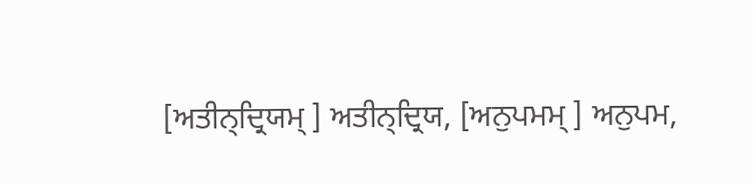[ਅਤੀਨ੍ਦ੍ਰਿਯਮ੍ ] ਅਤੀਨ੍ਦ੍ਰਿਯ, [ਅਨੁਪਮਮ੍ ] ਅਨੁਪਮ,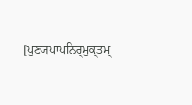[ਪੁਣ੍ਯਪਾਪਨਿਰ੍ਮੁਕ੍ਤਮ੍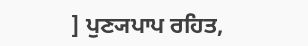] ਪੁਣ੍ਯਪਾਪ ਰਹਿਤ,